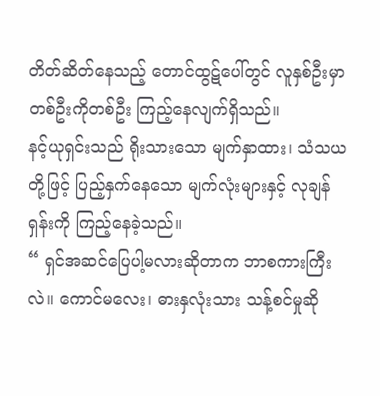တိတ်ဆိတ်နေသည့် တောင်ထွဋ်ပေါ်တွင် လူနှစ်ဦးမှာ တစ်ဦးကိုတစ်ဦး ကြည့်နေလျက်ရှိသည်။
နင့်ယုရှင်းသည် ရိုးသားသော မျက်နှာထား၊ သံသယတို့ဖြင့် ပြည့်နှက်နေသော မျက်လုံးများနှင့် လုချန်ရှန်းကို ကြည့်နေခဲ့သည်။
“ ရှင်အဆင်ပြေပါ့မလားဆိုတာက ဘာစကားကြီးလဲ။ ကောင်မလေး၊ ဓားနှလုံးသား သန့်စင်မှုဆို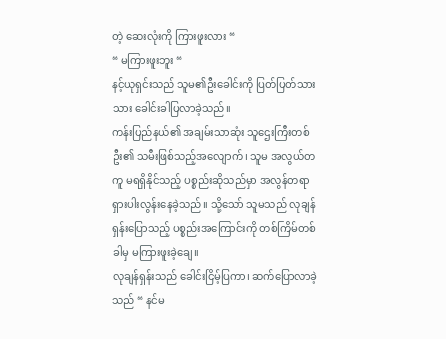တဲ့ ဆေးလုံးကို ကြားဖူးလား “
“ မကြားဖူးဘူး “
နင့်ယုရှင်းသည် သူမ၏ဦးခေါင်းကို ပြတ်ပြတ်သားသား ခေါင်းခါပြလာခဲ့သည်။
ကန်းပြည်နယ်၏ အချမ်းသာဆုံး သူဌေးကြီးတစ်ဦး၏ သမီးဖြစ်သည့်အလျောက်၊ သူမ အလွယ်တကူ မရရှိနိုင်သည့် ပစ္စည်းဆိုသည်မှာ အလွန်တရာ ရှားပါးလွန်းနေခဲ့သည်။ သို့သော် သူမသည် လုချန်ရှန်းပြောသည့် ပစ္စည်းအကြောင်းကို တစ်ကြိမ်တစ်ခါမှ မကြားဖူးခဲ့ချေ။
လုချန်ရှန်းသည် ခေါင်းငြိမ့်ပြကာ၊ ဆက်ပြောလာခဲ့သည် “ နင်မ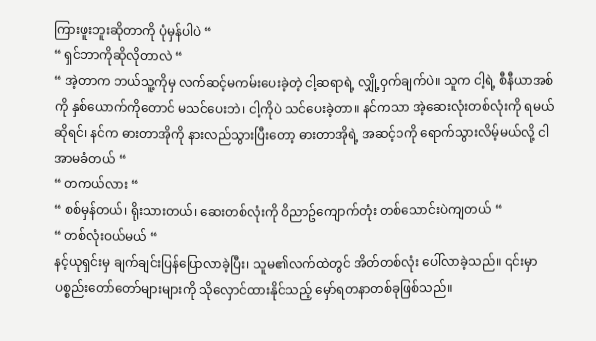ကြားဖူးဘူးဆိုတာကို ပုံမှန်ပါပဲ “
“ ရှင်ဘာကိုဆိုလိုတာလဲ “
“ အဲ့တာက ဘယ်သူ့ကိုမှ လက်ဆင့်မကမ်းပေးခဲ့တဲ့ ငါ့ဆရာရဲ့ လျှို့ဝှက်ချက်ပဲ။ သူက ငါ့ရဲ့ စီနီယာအစ်ကို နှစ်ယောက်ကိုတောင် မသင်ပေးဘဲ၊ ငါ့ကိုပဲ သင်ပေးခဲ့တာ။ နင်ကသာ အဲ့ဆေးလုံးတစ်လုံးကို ရမယ်ဆိုရင်၊ နင်က ဓားတာအိုကို နားလည်သွားပြီးတော့ ဓားတာအိုရဲ့ အဆင့်၁ကို ရောက်သွားလိမ့်မယ်လို့ ငါအာမခံတယ် “
“ တကယ်လား “
“ စစ်မှန်တယ်၊ ရိုးသားတယ်၊ ဆေးတစ်လုံးကို ဝိညာဥ်ကျောက်တုံး တစ်သောင်းပဲကျတယ် “
“ တစ်လုံးဝယ်မယ် “
နင့်ယုရှင်းမှ ချက်ချင်းပြန်ပြောလာခဲ့ပြီး၊ သူမ၏လက်ထဲတွင် အိတ်တစ်လုံး ပေါ်လာခဲ့သည်။ ၎င်းမှာ ပစ္စည်းတော်တော်များများကို သိုလှောင်ထားနိုင်သည့် မှော်ရတနာတစ်ခုဖြစ်သည်။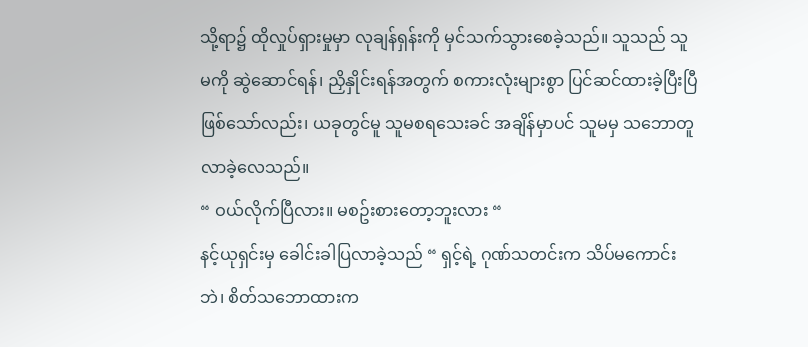သို့ရာ၌ ထိုလှုပ်ရှားမှုမှာ လုချန်ရှန်းကို မှင်သက်သွားစေခဲ့သည်။ သူသည် သူမကို ဆွဲဆောင်ရန်၊ ညှိနှိုင်းရန်အတွက် စကားလုံးများစွာ ပြင်ဆင်ထားခဲ့ပြီးပြီဖြစ်သော်လည်း၊ ယခုတွင်မူ သူမစရသေးခင် အချိန်မှာပင် သူမမှ သဘောတူလာခဲ့လေသည်။
“ ဝယ်လိုက်ပြီလား။ မစဥ်းစားတော့ဘူးလား “
နင့်ယုရှင်းမှ ခေါင်းခါပြလာခဲ့သည် “ ရှင့်ရဲ့ ဂုဏ်သတင်းက သိပ်မကောင်းဘဲ၊ စိတ်သဘောထားက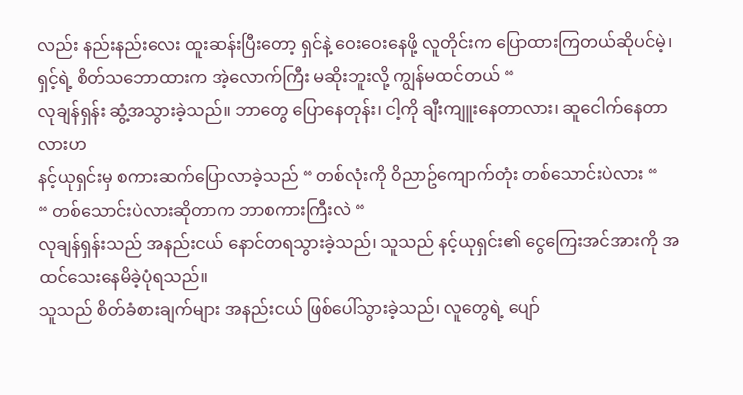လည်း နည်းနည်းလေး ထူးဆန်းပြီးတော့ ရှင်နဲ့ ဝေးဝေးနေဖို့ လူတိုင်းက ပြောထားကြတယ်ဆိုပင်မဲ့၊ ရှင့်ရဲ့ စိတ်သဘောထားက အဲ့လောက်ကြီး မဆိုးဘူးလို့ ကျွန်မထင်တယ် “
လုချန်ရှန်း ဆွံ့အသွားခဲ့သည်။ ဘာတွေ ပြောနေတုန်း၊ ငါ့ကို ချီးကျူးနေတာလား၊ ဆူငေါက်နေတာလားဟ
နင့်ယုရှင်းမှ စကားဆက်ပြောလာခဲ့သည် “ တစ်လုံးကို ဝိညာဥ်ကျောက်တုံး တစ်သောင်းပဲလား “
“ တစ်သောင်းပဲလားဆိုတာက ဘာစကားကြီးလဲ “
လုချန်ရှန်းသည် အနည်းငယ် နောင်တရသွားခဲ့သည်၊ သူသည် နင့်ယုရှင်း၏ ငွေကြေးအင်အားကို အထင်သေးနေမိခဲ့ပုံရသည်။
သူသည် စိတ်ခံစားချက်များ အနည်းငယ် ဖြစ်ပေါ်သွားခဲ့သည်၊ လူတွေရဲ့ ပျော်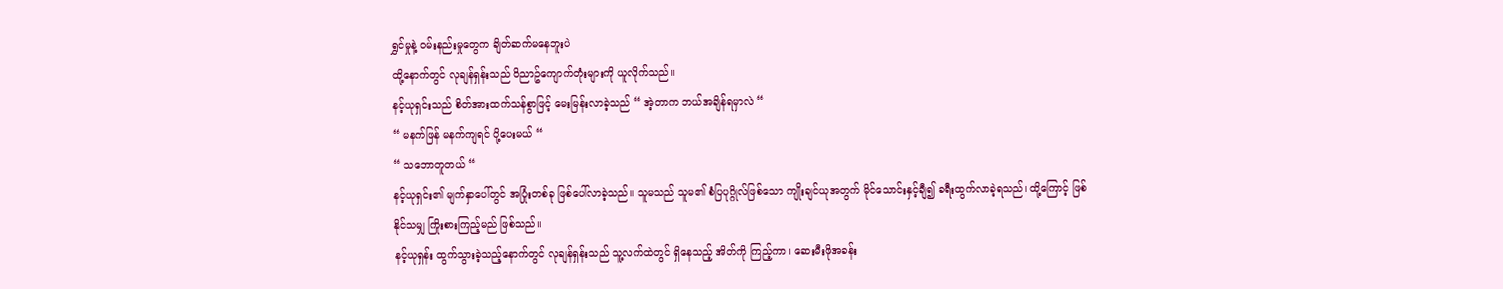ရွှင်မှုနဲ့ ဝမ်းနည်းမှုတွေက ချိတ်ဆက်မနေဘူးပဲ
ထို့နောက်တွင် လုချန်ရှန်းသည် ဝိညာဥ်ကျောက်တုံးများကို ယူလိုက်သည်။
နင့်ယုရှင်းသည် စိတ်အားထက်သန်စွာဖြင့် မေးမြန်းလာခဲ့သည် “ အဲ့တာက ဘယ်အချိန်ရမှာလဲ “
“ မနက်ဖြန် မနက်ကျရင် ပို့ပေးမယ် “
“ သဘောတူတယ် “
နင့်ယုရှင်း၏ မျက်နှာပေါ်တွင် အပြုံးတစ်ခု ဖြစ်ပေါ်လာခဲ့သည်။ သူမသည် သူမ၏ စံပြပုဂ္ဂိုလ်ဖြစ်သော ကျိုးချင်ယုအတွက် မိုင်သောင်းနှင့်ချီ၍ ခရီးထွက်လာခဲ့ရသည်၊ ထို့ကြောင့် ဖြစ်နိုင်သမျှ ကြိုးစားကြည့်မည် ဖြစ်သည်။
နင့်ယုရှန်း ထွက်သွားခဲ့သည့်နောက်တွင် လုချန်ရှန်းသည် သူ့လက်ထဲတွင် ရှိနေသည့် အိတ်ကို ကြည့်ကာ၊ ဆေးမီးဖိုအခန်း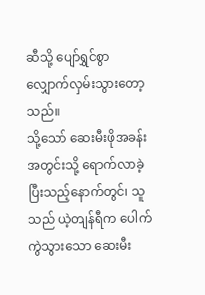ဆီသို့ ပျော်ရွှင်စွာ လျှောက်လှမ်းသွားတော့သည်။
သို့သော် ဆေးမီးဖိုအခန်းအတွင်းသို့ ရောက်လာခဲ့ပြီးသည့်နောက်တွင်၊ သူသည် ယဲ့တျန်ရီက ပေါက်ကွဲသွားသော ဆေးမီး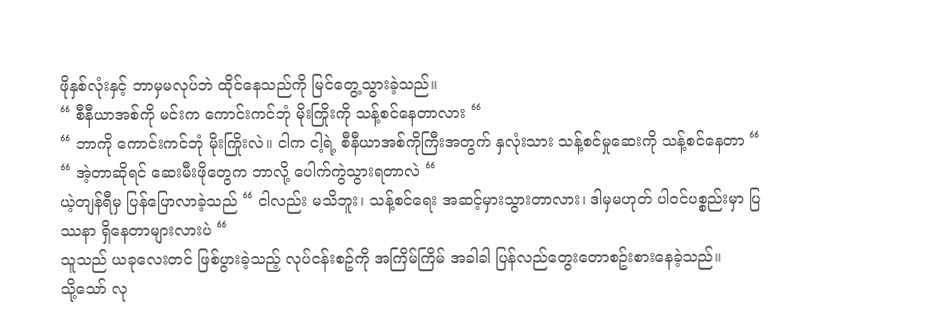ဖိုနှစ်လုံးနှင့် ဘာမှမလုပ်ဘဲ ထိုင်နေသည်ကို မြင်တွေ့သွားခဲ့သည်။
“ စီနီယာအစ်ကို မင်းက ကောင်းကင်ဘုံ မိုးကြိုးကို သန့်စင်နေတာလား “
“ ဘာကို ကောင်းကင်ဘုံ မိုးကြိုးလဲ။ ငါက ငါ့ရဲ့ စီနီယာအစ်ကိုကြီးအတွက် နှလုံးသား သန့်စင်မှုဆေးကို သန့်စင်နေတာ “
“ အဲ့တာဆိုရင် ဆေးမီးဖိုတွေက ဘာလို့ ပေါက်ကွဲသွားရတာလဲ “
ယဲ့တျန်ရီမှ ပြန်ပြောလာခဲ့သည် “ ငါလည်း မသိဘူး၊ သန့်စင်ရေး အဆင့်မှားသွားတာလား၊ ဒါမှမဟုတ် ပါဝင်ပစ္စည်းမှာ ပြဿနာ ရှိနေတာများလားပဲ “
သူသည် ယခုလေးတင် ဖြစ်ပွားခဲ့သည့် လုပ်ငန်းစဥ်ကို အကြိမ်ကြိမ် အခါခါ ပြန်လည်တွေးတောစဥ်းစားနေခဲ့သည်။
သို့သော် လု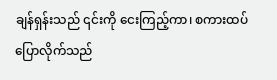ချန်ရှန်းသည် ၎င်းကို ငေးကြည့်ကာ၊ စကားထပ်ပြောလိုက်သည်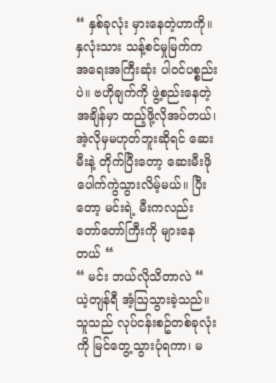“ နှစ်ခုလုံး မှားနေတဲ့ဟာကို။ နှလုံးသား သန့်စင်မှုမြက်က အရေးအကြီးဆုံး ပါဝင်ပစ္စည်းပဲ။ ဗဟိုချက်ကို ဖွဲ့စည်းနေတဲ့ အချိန်မှာ ထည့်ဖို့လိုအပ်တယ်၊ အဲ့လိုမှမဟုတ်ဘူးဆိုရင် ဆေးမီးနဲ့ တိုက်ပြီးတော့ ဆေးမီးဖို ပေါက်ကွဲသွားလိမ့်မယ်။ ပြီးတော့ မင်းရဲ့ မီးကလည်း တော်တော်ကြီးကို များနေတယ် “
“ မင်း ဘယ်လိုသိတာလဲ “ ယဲ့တျန်ရီ အံ့ဩသွားခဲ့သည်။ သူသည် လုပ်ငန်းစဥ်တစ်ခုလုံးကို မြင်တွေ့သွားပုံရကာ၊ မ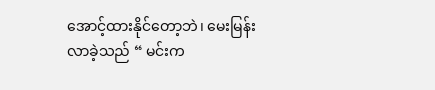အောင့်ထားနိုင်တော့ဘဲ၊ မေးမြန်းလာခဲ့သည် “ မင်းက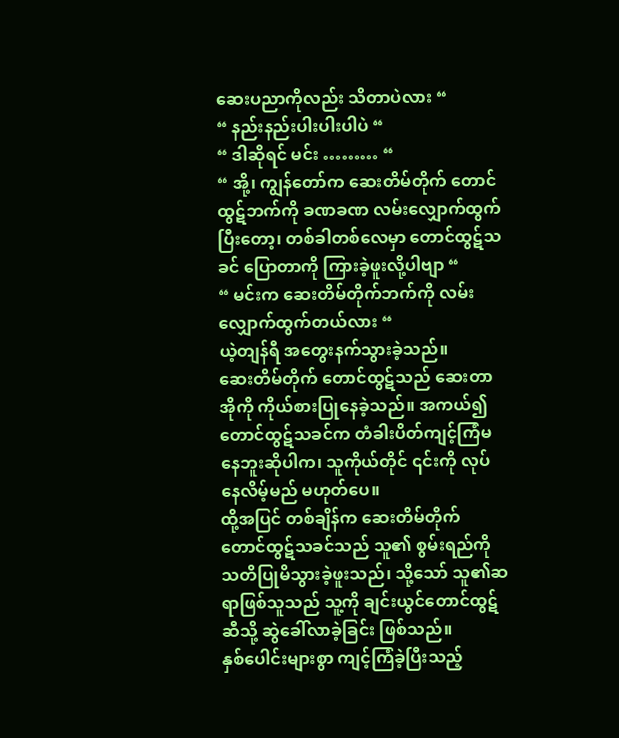ဆေးပညာကိုလည်း သိတာပဲလား “
“ နည်းနည်းပါးပါးပါပဲ “
“ ဒါဆိုရင် မင်း ……… “
“ အို့၊ ကျွန်တော်က ဆေးတိမ်တိုက် တောင်ထွဋ်ဘက်ကို ခဏခဏ လမ်းလျှောက်ထွက်ပြီးတော့၊ တစ်ခါတစ်လေမှာ တောင်ထွဋ်သခင် ပြောတာကို ကြားခဲ့ဖူးလို့ပါဗျာ “
“ မင်းက ဆေးတိမ်တိုက်ဘက်ကို လမ်းလျှောက်ထွက်တယ်လား “
ယဲ့တျန်ရီ အတွေးနက်သွားခဲ့သည်။
ဆေးတိမ်တိုက် တောင်ထွဋ်သည် ဆေးတာအိုကို ကိုယ်စားပြုနေခဲ့သည်။ အကယ်၍ တောင်ထွဋ်သခင်က တံခါးပိတ်ကျင့်ကြံမနေဘူးဆိုပါက၊ သူကိုယ်တိုင် ၎င်းကို လုပ်နေလိမ့်မည် မဟုတ်ပေ။
ထို့အပြင် တစ်ချိန်က ဆေးတိမ်တိုက် တောင်ထွဋ်သခင်သည် သူ၏ စွမ်းရည်ကို သတိပြုမိသွားခဲ့ဖူးသည်၊ သို့သော် သူ၏ဆရာဖြစ်သူသည် သူ့ကို ချင်းယွင်တောင်ထွဋ်ဆီသို့ ဆွဲခေါ်လာခဲ့ခြင်း ဖြစ်သည်။
နှစ်ပေါင်းများစွာ ကျင့်ကြံခဲ့ပြီးသည့်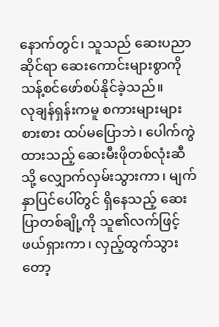နောက်တွင်၊ သူသည် ဆေးပညာဆိုင်ရာ ဆေးကောင်းများစွာကို သန့်စင်ဖော်စပ်နိုင်ခဲ့သည်။
လုချန်ရှန်းကမူ စကားများများစားစား ထပ်မပြောဘဲ၊ ပေါက်ကွဲထားသည့် ဆေးမီးဖိုတစ်လုံးဆီသို့ လျှောက်လှမ်းသွားကာ၊ မျက်နှာပြင်ပေါ်တွင် ရှိနေသည့် ဆေးပြာတစ်ချို့ကို သူ၏လက်ဖြင့် ဖယ်ရှားကာ၊ လှည့်ထွက်သွားတော့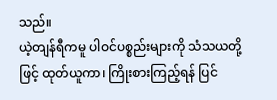သည်။
ယဲ့တျန်ရီကမူ ပါဝင်ပစ္စည်းများကို သံသယတို့ဖြင့် ထုတ်ယူကာ၊ ကြိုးစားကြည့်ရန် ပြင်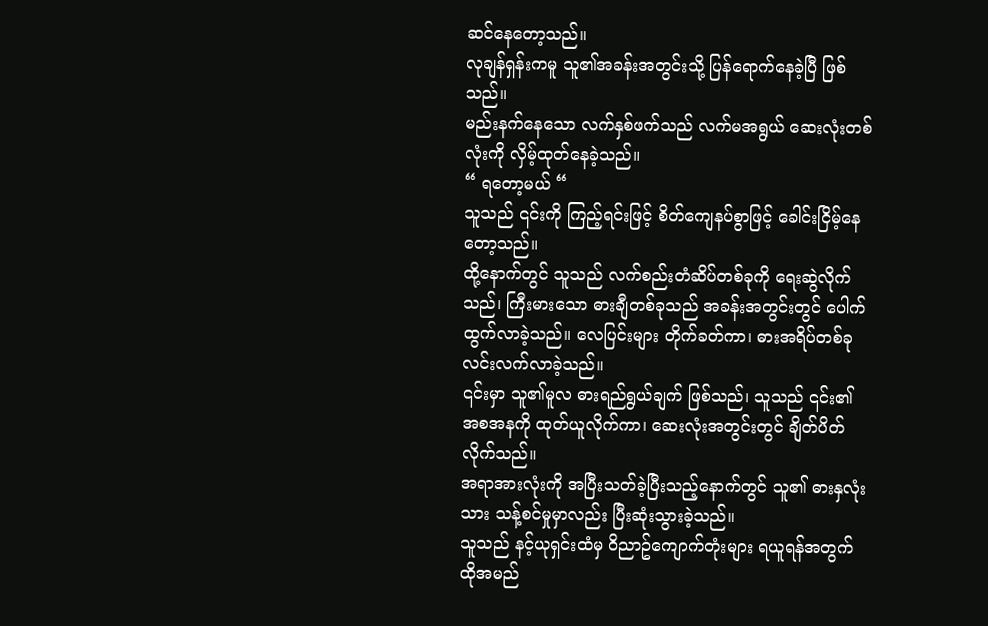ဆင်နေတော့သည်။
လုချန်ရှန်းကမူ သူ၏အခန်းအတွင်းသို့ ပြန်ရောက်နေခဲ့ပြီ ဖြစ်သည်။
မည်းနက်နေသော လက်နှစ်ဖက်သည် လက်မအရွယ် ဆေးလုံးတစ်လုံးကို လှိမ့်ထုတ်နေခဲ့သည်။
“ ရတော့မယ် “
သူသည် ၎င်းကို ကြည့်ရင်းဖြင့် စိတ်ကျေနပ်စွာဖြင့် ခေါင်းငြိမ့်နေတော့သည်။
ထို့နောက်တွင် သူသည် လက်စည်းတံဆိပ်တစ်ခုကို ရေးဆွဲလိုက်သည်၊ ကြီးမားသော ဓားချီတစ်ခုသည် အခန်းအတွင်းတွင် ပေါက်ထွက်လာခဲ့သည်။ လေပြင်းများ တိုက်ခတ်ကာ၊ ဓားအရိပ်တစ်ခု လင်းလက်လာခဲ့သည်။
၎င်းမှာ သူ၏မူလ ဓားရည်ရွယ်ချက် ဖြစ်သည်၊ သူသည် ၎င်း၏ အစအနကို ထုတ်ယူလိုက်ကာ၊ ဆေးလုံးအတွင်းတွင် ချိတ်ပိတ်လိုက်သည်။
အရာအားလုံးကို အပြီးသတ်ခဲ့ပြီးသည့်နောက်တွင် သူ၏ ဓားနှလုံးသား သန့်စင်မှုမှာလည်း ပြီးဆုံးသွားခဲ့သည်။
သူသည် နင့်ယုရှင်းထံမှ ဝိညာဥ်ကျောက်တုံးများ ရယူရန်အတွက် ထိုအမည်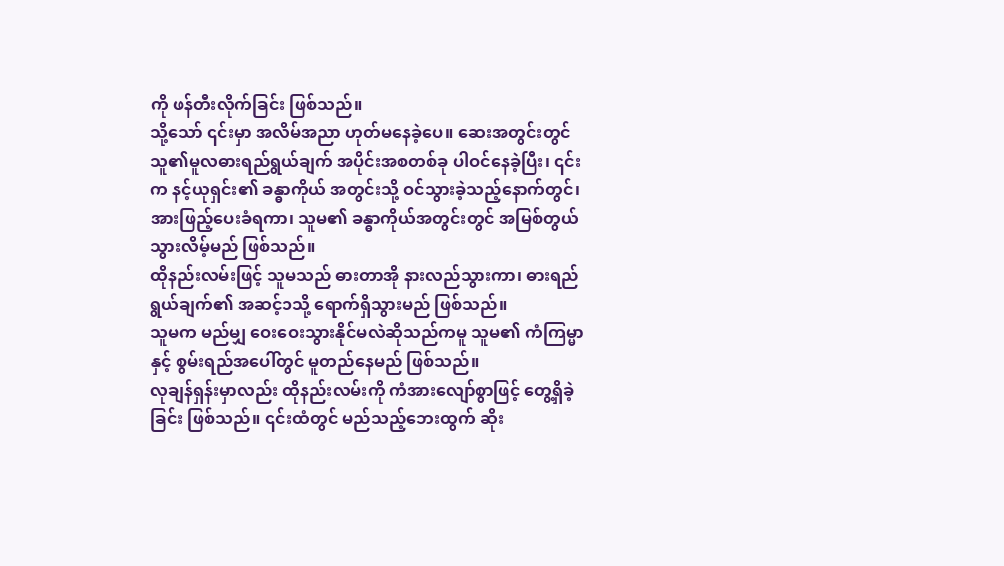ကို ဖန်တီးလိုက်ခြင်း ဖြစ်သည်။
သို့သော် ၎င်းမှာ အလိမ်အညာ ဟုတ်မနေခဲ့ပေ။ ဆေးအတွင်းတွင် သူ၏မူလဓားရည်ရွယ်ချက် အပိုင်းအစတစ်ခု ပါဝင်နေခဲ့ပြီး၊ ၎င်းက နင့်ယုရှင်း၏ ခန္ဓာကိုယ် အတွင်းသို့ ဝင်သွားခဲ့သည့်နောက်တွင်၊ အားဖြည့်ပေးခံရကာ၊ သူမ၏ ခန္ဓာကိုယ်အတွင်းတွင် အမြစ်တွယ်သွားလိမ့်မည် ဖြစ်သည်။
ထိုနည်းလမ်းဖြင့် သူမသည် ဓားတာအို နားလည်သွားကာ၊ ဓားရည်ရွယ်ချက်၏ အဆင့်၁သို့ ရောက်ရှိသွားမည် ဖြစ်သည်။
သူမက မည်မျှ ဝေးဝေးသွားနိုင်မလဲဆိုသည်ကမူ သူမ၏ ကံကြမ္မာနှင့် စွမ်းရည်အပေါ်တွင် မူတည်နေမည် ဖြစ်သည်။
လုချန်ရှန်းမှာလည်း ထိုနည်းလမ်းကို ကံအားလျော်စွာဖြင့် တွေ့ရှိခဲ့ခြင်း ဖြစ်သည်။ ၎င်းထံတွင် မည်သည့်ဘေးထွက် ဆိုး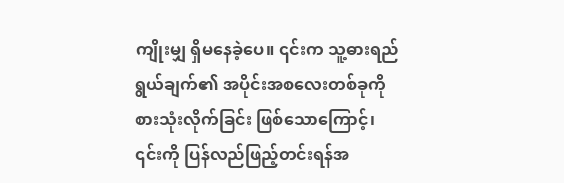ကျိုးမျှ ရှိမနေခဲ့ပေ။ ၎င်းက သူ့ဓားရည်ရွယ်ချက်၏ အပိုင်းအစလေးတစ်ခုကို စားသုံးလိုက်ခြင်း ဖြစ်သောကြောင့်၊ ၎င်းကို ပြန်လည်ဖြည့်တင်းရန်အ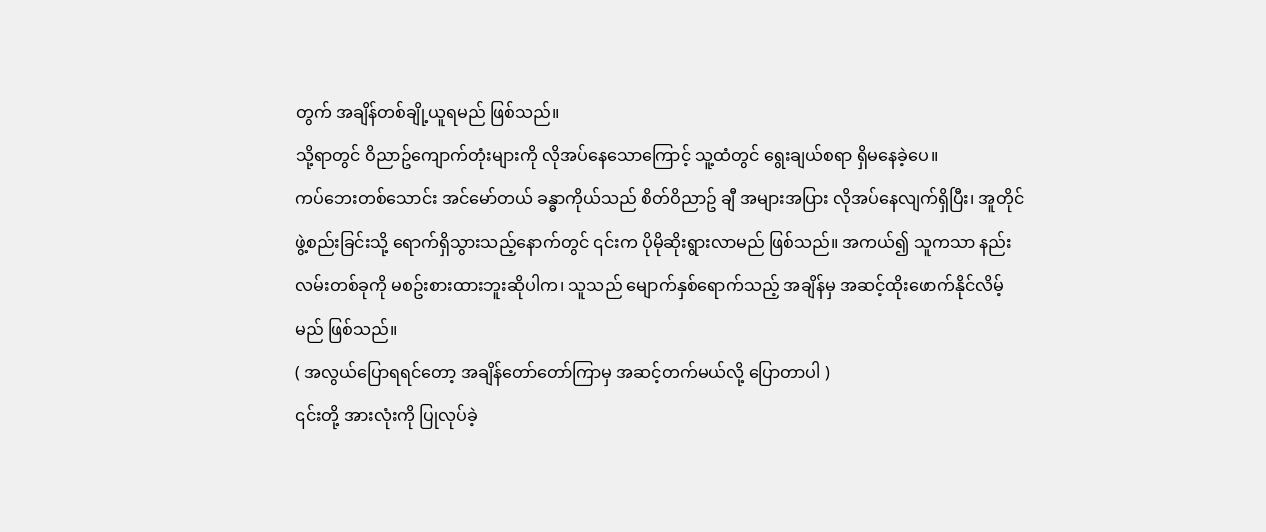တွက် အချိန်တစ်ချို့ယူရမည် ဖြစ်သည်။
သို့ရာတွင် ဝိညာဥ်ကျောက်တုံးများကို လိုအပ်နေသောကြောင့် သူ့ထံတွင် ရွေးချယ်စရာ ရှိမနေခဲ့ပေ။
ကပ်ဘေးတစ်သောင်း အင်မော်တယ် ခန္ဓာကိုယ်သည် စိတ်ဝိညာဥ် ချီ အများအပြား လိုအပ်နေလျက်ရှိပြီး၊ အူတိုင် ဖွဲ့စည်းခြင်းသို့ ရောက်ရှိသွားသည့်နောက်တွင် ၎င်းက ပိုမိုဆိုးရွားလာမည် ဖြစ်သည်။ အကယ်၍ သူကသာ နည်းလမ်းတစ်ခုကို မစဥ်းစားထားဘူးဆိုပါက၊ သူသည် မျောက်နှစ်ရောက်သည့် အချိန်မှ အဆင့်ထိုးဖောက်နိုင်လိမ့်မည် ဖြစ်သည်။
( အလွယ်ပြောရရင်တော့ အချိန်တော်တော်ကြာမှ အဆင့်တက်မယ်လို့ ပြောတာပါ )
၎င်းတို့ အားလုံးကို ပြုလုပ်ခဲ့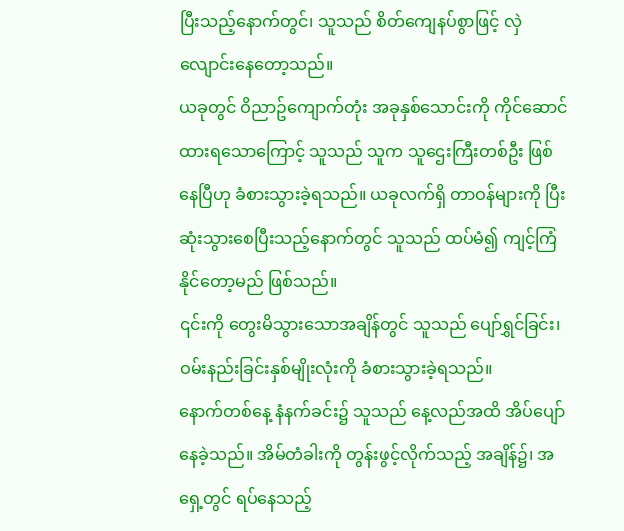ပြီးသည့်နောက်တွင်၊ သူသည် စိတ်ကျေနပ်စွာဖြင့် လှဲလျောင်းနေတော့သည်။
ယခုတွင် ဝိညာဥ်ကျောက်တုံး အခုနှစ်သောင်းကို ကိုင်ဆောင်ထားရသောကြောင့် သူသည် သူက သူဌေးကြီးတစ်ဦး ဖြစ်နေပြီဟု ခံစားသွားခဲ့ရသည်။ ယခုလက်ရှိ တာဝန်များကို ပြီးဆုံးသွားစေပြီးသည့်နောက်တွင် သူသည် ထပ်မံ၍ ကျင့်ကြံနိုင်တော့မည် ဖြစ်သည်။
၎င်းကို တွေးမိသွားသောအချိန်တွင် သူသည် ပျော်ရွှင်ခြင်း၊ ဝမ်းနည်းခြင်းနှစ်မျိုးလုံးကို ခံစားသွားခဲ့ရသည်။
နောက်တစ်နေ့ နံနက်ခင်း၌ သူသည် နေ့လည်အထိ အိပ်ပျော်နေခဲ့သည်။ အိမ်တံခါးကို တွန်းဖွင့်လိုက်သည့် အချိန်၌၊ အရှေ့တွင် ရပ်နေသည့်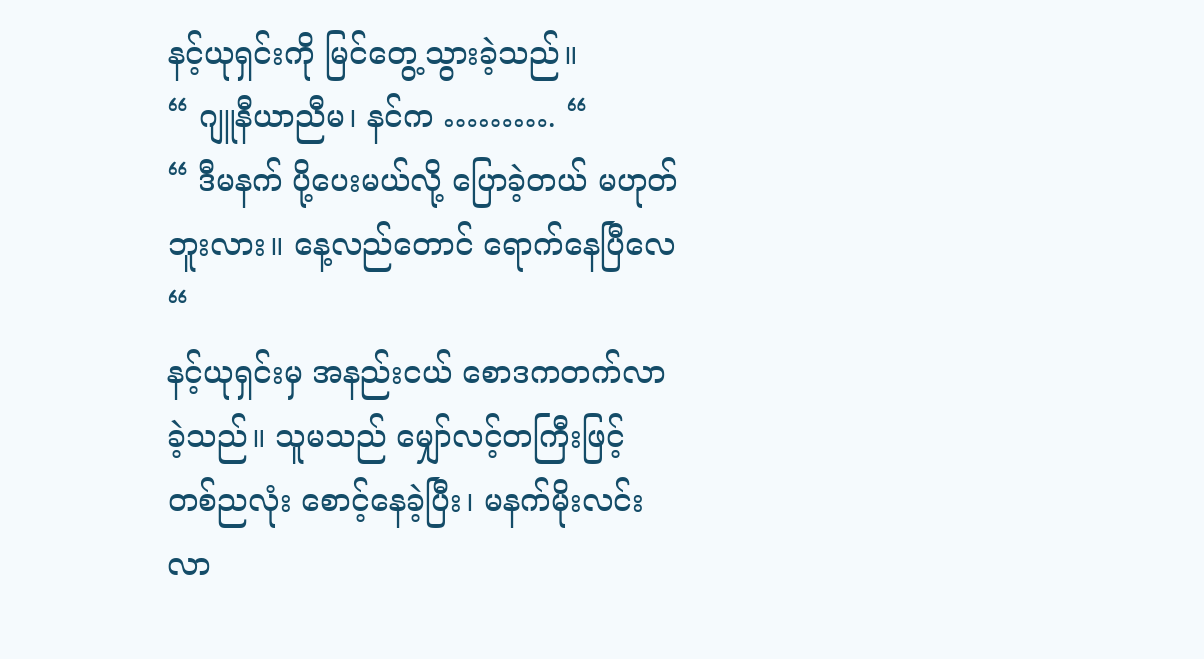နင့်ယုရှင်းကို မြင်တွေ့သွားခဲ့သည်။
“ ဂျူနီယာညီမ၊ နင်က ………. “
“ ဒီမနက် ပို့ပေးမယ်လို့ ပြောခဲ့တယ် မဟုတ်ဘူးလား။ နေ့လည်တောင် ရောက်နေပြီလေ “
နင့်ယုရှင်းမှ အနည်းငယ် စောဒကတက်လာခဲ့သည်။ သူမသည် မျှော်လင့်တကြီးဖြင့် တစ်ညလုံး စောင့်နေခဲ့ပြီး၊ မနက်မိုးလင်းလာ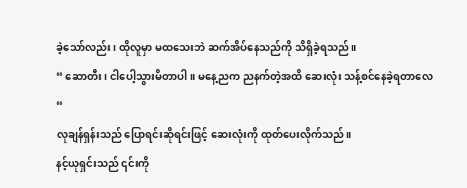ခဲ့သော်လည်း၊ ထိုလူမှာ မထသေးဘဲ ဆက်အိပ်နေသည်ကို သိရှိခဲ့ရသည်။
“ ဆောတီး၊ ငါပေါ့သွားမိတာပါ။ မနေ့ညက ညနက်တဲ့အထိ ဆေးလုံး သန့်စင်နေခဲ့ရတာလေ “
လုချန်ရှန်းသည် ပြောရင်းဆိုရင်းဖြင့် ဆေးလုံးကို ထုတ်ပေးလိုက်သည်။
နင့်ယုရှင်းသည် ၎င်းကို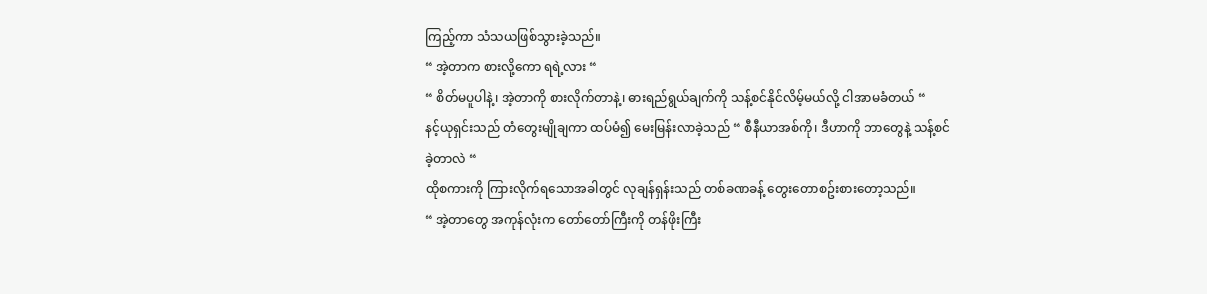ကြည့်ကာ သံသယဖြစ်သွားခဲ့သည်။
“ အဲ့တာက စားလို့ကော ရရဲ့လား “
“ စိတ်မပူပါနဲ့၊ အဲ့တာကို စားလိုက်တာနဲ့၊ ဓားရည်ရွယ်ချက်ကို သန့်စင်နိုင်လိမ့်မယ်လို့ ငါအာမခံတယ် “
နင့်ယုရှင်းသည် တံတွေးမျိုချကာ ထပ်မံ၍ မေးမြန်းလာခဲ့သည် “ စီနီယာအစ်ကို၊ ဒီဟာကို ဘာတွေနဲ့ သန့်စင်ခဲ့တာလဲ “
ထိုစကားကို ကြားလိုက်ရသောအခါတွင် လုချန်ရှန်းသည် တစ်ခဏခန့် တွေးတောစဥ်းစားတော့သည်။
“ အဲ့တာတွေ အကုန်လုံးက တော်တော်ကြီးကို တန်ဖိုးကြီး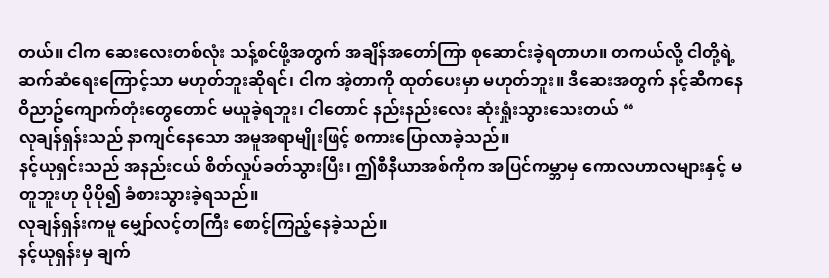တယ်။ ငါက ဆေးလေးတစ်လုံး သန့်စင်ဖို့အတွက် အချိန်အတော်ကြာ စုဆောင်းခဲ့ရတာဟ။ တကယ်လို့ ငါတို့ရဲ့ ဆက်ဆံရေးကြောင့်သာ မဟုတ်ဘူးဆိုရင်၊ ငါက အဲ့တာကို ထုတ်ပေးမှာ မဟုတ်ဘူး။ ဒီဆေးအတွက် နင့်ဆီကနေ ဝိညာဥ်ကျောက်တုံးတွေတောင် မယူခဲ့ရဘူး၊ ငါတောင် နည်းနည်းလေး ဆုံးရှုံးသွားသေးတယ် “
လုချန်ရှန်းသည် နာကျင်နေသော အမူအရာမျိုးဖြင့် စကားပြောလာခဲ့သည်။
နင့်ယုရှင်းသည် အနည်းငယ် စိတ်လှုပ်ခတ်သွားပြီး၊ ဤစီနီယာအစ်ကိုက အပြင်ကမ္ဘာမှ ကောလဟာလများနှင့် မတူဘူးဟု ပိုပို၍ ခံစားသွားခဲ့ရသည်။
လုချန်ရှန်းကမူ မျှော်လင့်တကြီး စောင့်ကြည့်နေခဲ့သည်။
နင့်ယုရှန်းမှ ချက်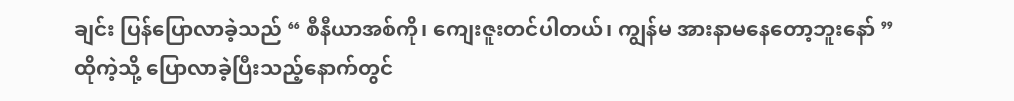ချင်း ပြန်ပြောလာခဲ့သည် “ စီနီယာအစ်ကို၊ ကျေးဇူးတင်ပါတယ်၊ ကျွန်မ အားနာမနေတော့ဘူးနော် ”
ထိုကဲ့သို့ ပြောလာခဲ့ပြီးသည့်နောက်တွင်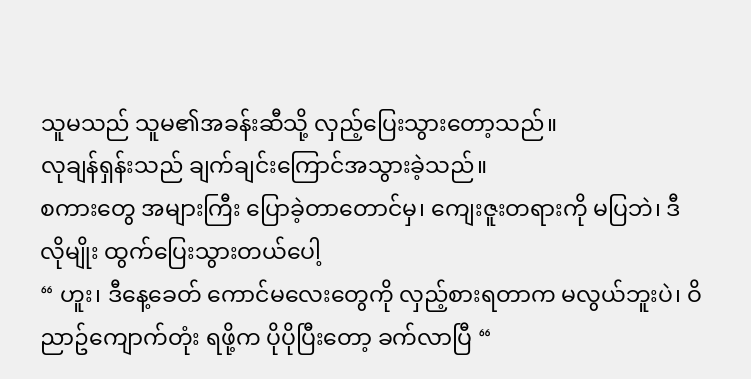သူမသည် သူမ၏အခန်းဆီသို့ လှည့်ပြေးသွားတော့သည်။
လုချန်ရှန်းသည် ချက်ချင်းကြောင်အသွားခဲ့သည်။
စကားတွေ အများကြီး ပြောခဲ့တာတောင်မှ၊ ကျေးဇူးတရားကို မပြဘဲ၊ ဒီလိုမျိုး ထွက်ပြေးသွားတယ်ပေါ့
“ ဟူး၊ ဒီနေ့ခေတ် ကောင်မလေးတွေကို လှည့်စားရတာက မလွယ်ဘူးပဲ၊ ဝိညာဥ်ကျောက်တုံး ရဖို့က ပိုပိုပြီးတော့ ခက်လာပြီ “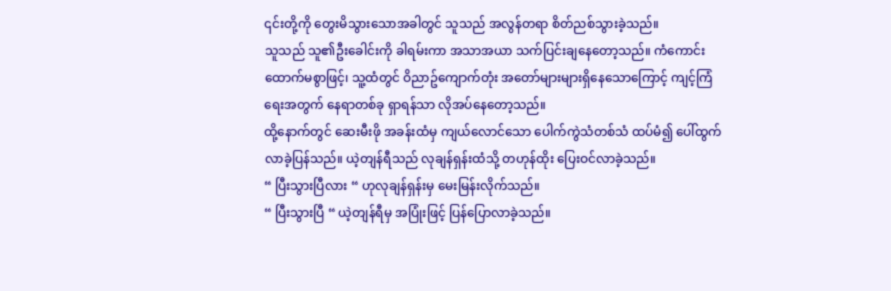၎င်းတို့ကို တွေးမိသွားသောအခါတွင် သူသည် အလွန်တရာ စိတ်ညစ်သွားခဲ့သည်။
သူသည် သူ၏ဦးခေါင်းကို ခါရမ်းကာ အသာအယာ သက်ပြင်းချနေတော့သည်။ ကံကောင်းထောက်မစွာဖြင့်၊ သူ့ထံတွင် ဝိညာဥ်ကျောက်တုံး အတော်များများရှိနေသောကြောင့် ကျင့်ကြံရေးအတွက် နေရာတစ်ခု ရှာရန်သာ လိုအပ်နေတော့သည်။
ထို့နောက်တွင် ဆေးမီးဖို အခန်းထံမှ ကျယ်လောင်သော ပေါက်ကွဲသံတစ်သံ ထပ်မံ၍ ပေါ်ထွက်လာခဲ့ပြန်သည်။ ယဲ့တျန်ရီသည် လုချန်ရှန်းထံသို့ တဟုန်ထိုး ပြေးဝင်လာခဲ့သည်။
“ ပြီးသွားပြီလား “ ဟုလုချန်ရှန်းမှ မေးမြန်းလိုက်သည်။
“ ပြီးသွားပြီ “ ယဲ့တျန်ရီမှ အပြုံးဖြင့် ပြန်ပြောလာခဲ့သည်။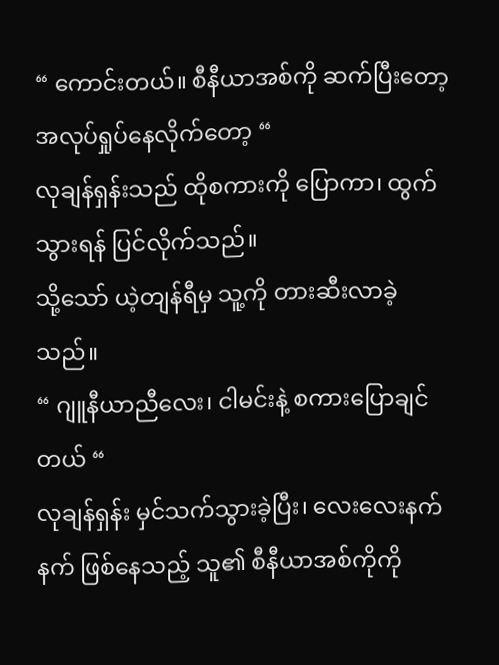“ ကောင်းတယ်။ စီနီယာအစ်ကို ဆက်ပြီးတော့ အလုပ်ရှုပ်နေလိုက်တော့ “
လုချန်ရှန်းသည် ထိုစကားကို ပြောကာ၊ ထွက်သွားရန် ပြင်လိုက်သည်။
သို့သော် ယဲ့တျန်ရီမှ သူ့ကို တားဆီးလာခဲ့သည်။
“ ဂျူနီယာညီလေး၊ ငါမင်းနဲ့ စကားပြောချင်တယ် “
လုချန်ရှန်း မှင်သက်သွားခဲ့ပြီး၊ လေးလေးနက်နက် ဖြစ်နေသည့် သူ၏ စီနီယာအစ်ကိုကို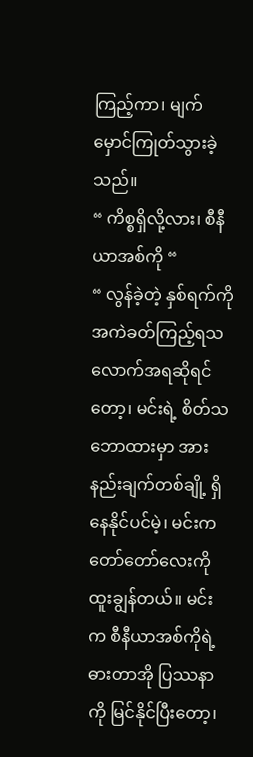ကြည့်ကာ၊ မျက်မှောင်ကြုတ်သွားခဲ့သည်။
“ ကိစ္စရှိလို့လား၊ စီနီယာအစ်ကို “
“ လွန်ခဲ့တဲ့ နှစ်ရက်ကို အကဲခတ်ကြည့်ရသလောက်အရဆိုရင်တော့၊ မင်းရဲ့ စိတ်သဘောထားမှာ အားနည်းချက်တစ်ချို့ ရှိနေနိုင်ပင်မဲ့၊ မင်းက တော်တော်လေးကို ထူးချွန်တယ်။ မင်းက စီနီယာအစ်ကိုရဲ့ ဓားတာအို ပြဿနာကို မြင်နိုင်ပြီးတော့၊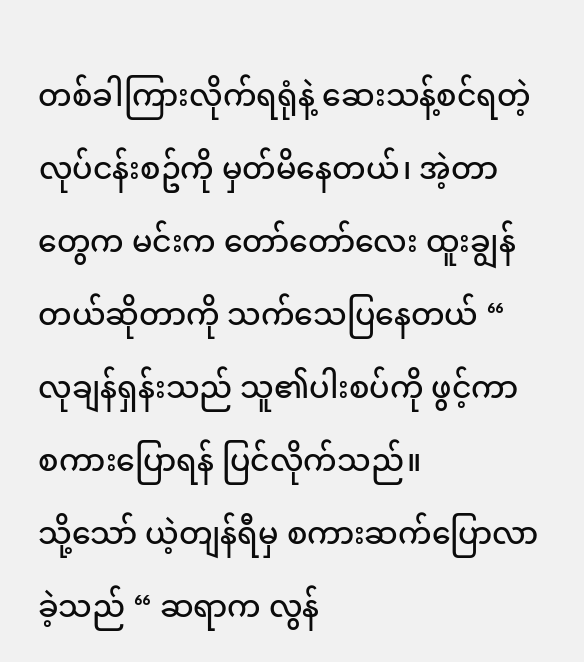တစ်ခါကြားလိုက်ရရုံနဲ့ ဆေးသန့်စင်ရတဲ့ လုပ်ငန်းစဥ်ကို မှတ်မိနေတယ်၊ အဲ့တာတွေက မင်းက တော်တော်လေး ထူးချွန်တယ်ဆိုတာကို သက်သေပြနေတယ် “
လုချန်ရှန်းသည် သူ၏ပါးစပ်ကို ဖွင့်ကာ စကားပြောရန် ပြင်လိုက်သည်။
သို့သော် ယဲ့တျန်ရီမှ စကားဆက်ပြောလာခဲ့သည် “ ဆရာက လွန်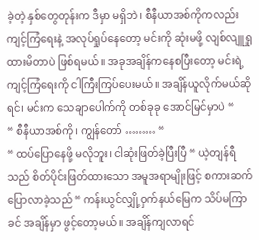ခဲ့တဲ့ နှစ်တွေတုန်းက ဒီမှာ မရှိဘဲ၊ စီနီယာအစ်ကိုကလည်း ကျင့်ကြံရေးနဲ့ အလုပ်ရှုပ်နေတော့ မင်းကို ဆုံးမဖို့ လျစ်လျူရှုထားမိတာပဲ ဖြစ်ရမယ်။ အခုအချိန်ကနေစပြီးတော့ မင်းရဲ့ ကျင့်ကြံရေးကို ငါကြီးကြပ်ပေးမယ်။ အချိန်ယူလိုက်မယ်ဆိုရင်၊ မင်းက သေချာပေါက်ကို တစ်ခုခု အောင်မြင်မှာပဲ “
“ စီနီယာအစ်ကို၊ ကျွန်တော် ……… “
“ ထပ်ပြောနေဖို့ မလိုဘူး၊ ငါဆုံးဖြတ်ခဲ့ပြီးပြီ “ ယဲ့တျန်ရီသည် စိတ်ပိုင်းဖြတ်ထားသော အမူအရာမျိုးဖြင့် စကားဆက်ပြောလာခဲ့သည် “ ကန်းယွင်လျှို့ဝှက်နယ်မြေက သိပ်မကြာခင် အချိန်မှာ ဖွင့်တော့မယ်။ အချိန်ကျလာရင်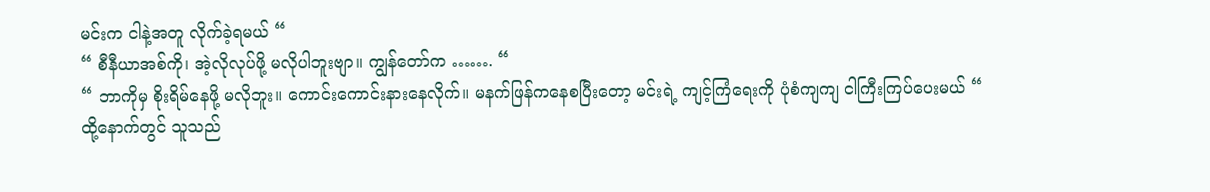မင်းက ငါနဲ့အတူ လိုက်ခဲ့ရမယ် “
“ စီနီယာအစ်ကို၊ အဲ့လိုလုပ်ဖို့ မလိုပါဘူးဗျာ။ ကျွန်တော်က ……. “
“ ဘာကိုမှ စိုးရိမ်နေဖို့ မလိုဘူး။ ကောင်းကောင်းနားနေလိုက်။ မနက်ဖြန်ကနေစပြီးတော့ မင်းရဲ့ ကျင့်ကြံရေးကို ပုံစံကျကျ ငါကြီးကြပ်ပေးမယ် “
ထို့နောက်တွင် သူသည်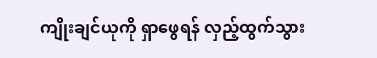ကျိုးချင်ယုကို ရှာဖွေရန် လှည့်ထွက်သွား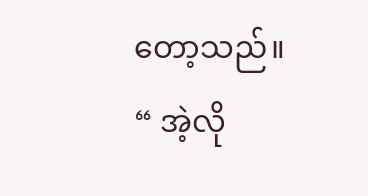တော့သည်။
“ အဲ့လို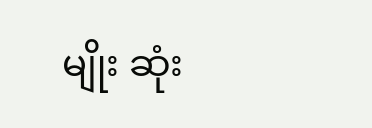မျိုး ဆုံး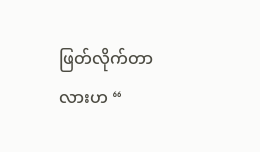ဖြတ်လိုက်တာလားဟ “